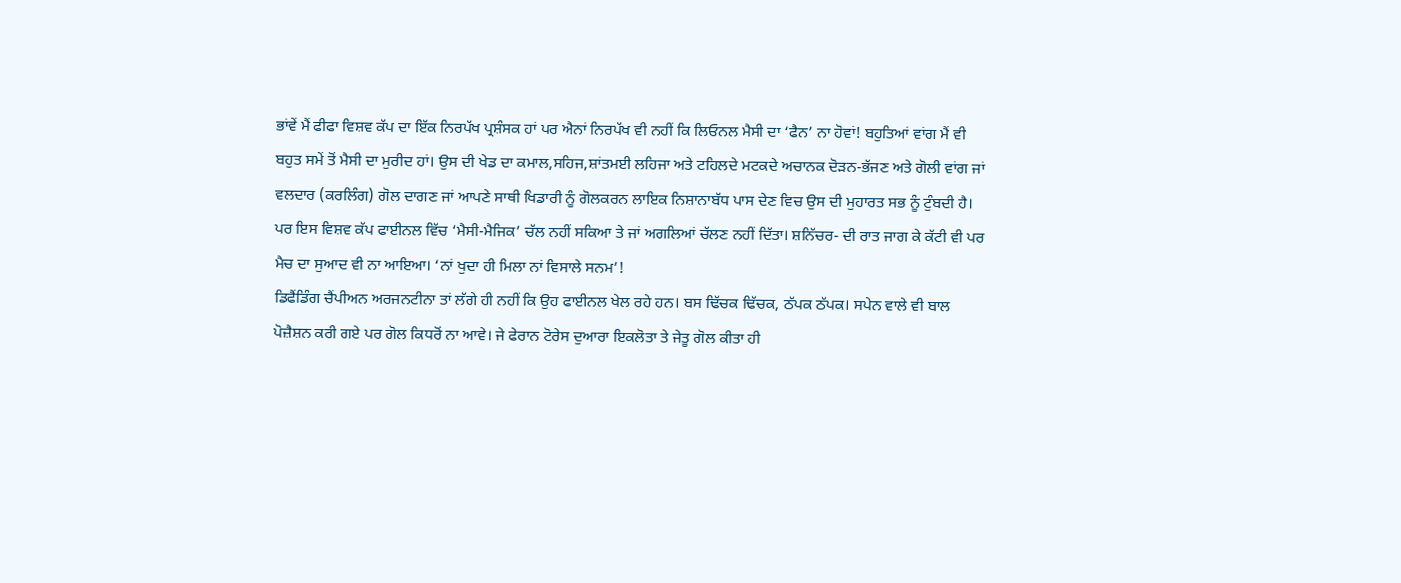ਭਾਂਵੇਂ ਮੈਂ ਫੀਫਾ ਵਿਸ਼ਵ ਕੱਪ ਦਾ ਇੱਕ ਨਿਰਪੱਖ ਪ੍ਰਸ਼ੰਸਕ ਹਾਂ ਪਰ ਐਨਾਂ ਨਿਰਪੱਖ ਵੀ ਨਹੀਂ ਕਿ ਲਿਓਨਲ ਮੈਸੀ ਦਾ ‘ਫੈਨ’ ਨਾ ਹੋਵਾਂ! ਬਹੁਤਿਆਂ ਵਾਂਗ ਮੈਂ ਵੀ ਬਹੁਤ ਸਮੇਂ ਤੋਂ ਮੈਸੀ ਦਾ ਮੁਰੀਦ ਹਾਂ। ਉਸ ਦੀ ਖੇਡ ਦਾ ਕਮਾਲ,ਸਹਿਜ,ਸ਼ਾਂਤਮਈ ਲਹਿਜਾ ਅਤੇ ਟਹਿਲਦੇ ਮਟਕਦੇ ਅਚਾਨਕ ਦੋੜਨ-ਭੱਜਣ ਅਤੇ ਗੋਲੀ ਵਾਂਗ ਜਾਂ ਵਲਦਾਰ (ਕਰਲਿੰਗ) ਗੋਲ ਦਾਗਣ ਜਾਂ ਆਪਣੇ ਸਾਥੀ ਖਿਡਾਰੀ ਨੂੰ ਗੋਲਕਰਨ ਲਾਇਕ ਨਿਸ਼ਾਨਾਬੱਧ ਪਾਸ ਦੇਣ ਵਿਚ ਉਸ ਦੀ ਮੁਹਾਰਤ ਸਭ ਨੂੰ ਟੁੰਬਦੀ ਹੈ।
ਪਰ ਇਸ ਵਿਸ਼ਵ ਕੱਪ ਫਾਈਨਲ ਵਿੱਚ ‘ਮੈਸੀ-ਮੈਜਿਕ’ ਚੱਲ ਨਹੀਂ ਸਕਿਆ ਤੇ ਜਾਂ ਅਗਲਿਆਂ ਚੱਲਣ ਨਹੀਂ ਦਿੱਤਾ। ਸ਼ਨਿੱਚਰ- ਦੀ ਰਾਤ ਜਾਗ ਕੇ ਕੱਟੀ ਵੀ ਪਰ ਮੈਚ ਦਾ ਸੁਆਦ ਵੀ ਨਾ ਆਇਆ। ‘ਨਾਂ ਖੁਦਾ ਹੀ ਮਿਲਾ ਨਾਂ ਵਿਸਾਲੇ ਸਨਮ’!
ਡਿਫੈਂਡਿੰਗ ਚੈਂਪੀਅਨ ਅਰਜਨਟੀਨਾ ਤਾਂ ਲੱਗੇ ਹੀ ਨਹੀਂ ਕਿ ਉਹ ਫਾਈਨਲ ਖੇਲ ਰਹੇ ਹਨ। ਬਸ ਢਿੱਚਕ ਢਿੱਚਕ, ਠੱਪਕ ਠੱਪਕ। ਸਪੇਨ ਵਾਲੇ ਵੀ ਬਾਲ ਪੋਜ਼ੈਸ਼ਨ ਕਰੀ ਗਏ ਪਰ ਗੋਲ ਕਿਧਰੋਂ ਨਾ ਆਵੇ। ਜੇ ਫੇਰਾਨ ਟੋਰੇਸ ਦੁਆਰਾ ਇਕਲੋਤਾ ਤੇ ਜੇਤੂ ਗੋਲ ਕੀਤਾ ਹੀ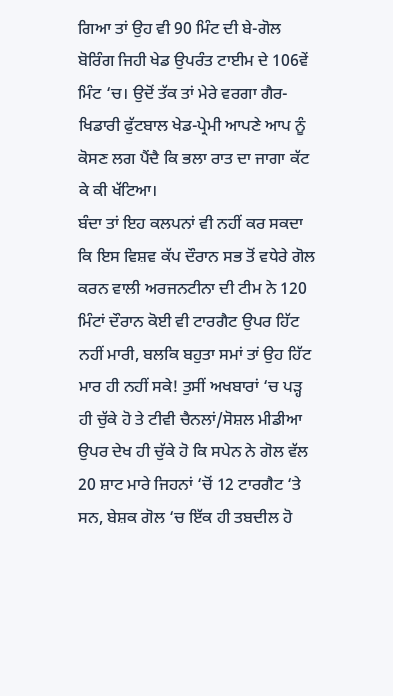ਗਿਆ ਤਾਂ ਉਹ ਵੀ 90 ਮਿੰਟ ਦੀ ਬੇ-ਗੋਲ ਬੋਰਿੰਗ ਜਿਹੀ ਖੇਡ ਉਪਰੰਤ ਟਾਈਮ ਦੇ 106ਵੇਂ ਮਿੰਟ ‘ਚ। ਉਦੋਂ ਤੱਕ ਤਾਂ ਮੇਰੇ ਵਰਗਾ ਗੈਰ-ਖਿਡਾਰੀ ਫੁੱਟਬਾਲ ਖੇਡ-ਪ੍ਰੇਮੀ ਆਪਣੇ ਆਪ ਨੂੰ ਕੋਸਣ ਲਗ ਪੈਂਦੈ ਕਿ ਭਲਾ ਰਾਤ ਦਾ ਜਾਗਾ ਕੱਟ ਕੇ ਕੀ ਖੱਟਿਆ।
ਬੰਦਾ ਤਾਂ ਇਹ ਕਲਪਨਾਂ ਵੀ ਨਹੀਂ ਕਰ ਸਕਦਾ ਕਿ ਇਸ ਵਿਸ਼ਵ ਕੱਪ ਦੌਰਾਨ ਸਭ ਤੋਂ ਵਧੇਰੇ ਗੋਲ ਕਰਨ ਵਾਲੀ ਅਰਜਨਟੀਨਾ ਦੀ ਟੀਮ ਨੇ 120 ਮਿੰਟਾਂ ਦੌਰਾਨ ਕੋਈ ਵੀ ਟਾਰਗੈਟ ਉਪਰ ਹਿੱਟ ਨਹੀਂ ਮਾਰੀ, ਬਲਕਿ ਬਹੁਤਾ ਸਮਾਂ ਤਾਂ ਉਹ ਹਿੱਟ ਮਾਰ ਹੀ ਨਹੀਂ ਸਕੇ! ਤੁਸੀਂ ਅਖਬਾਰਾਂ ‘ਚ ਪੜ੍ਹ ਹੀ ਚੁੱਕੇ ਹੋ ਤੇ ਟੀਵੀ ਚੈਨਲਾਂ/ਸੋਸ਼ਲ ਮੀਡੀਆ ਉਪਰ ਦੇਖ ਹੀ ਚੁੱਕੇ ਹੋ ਕਿ ਸਪੇਨ ਨੇ ਗੋਲ ਵੱਲ 20 ਸ਼ਾਟ ਮਾਰੇ ਜਿਹਨਾਂ ‘ਚੋਂ 12 ਟਾਰਗੈਟ ‘ਤੇ ਸਨ, ਬੇਸ਼ਕ ਗੋਲ ‘ਚ ਇੱਕ ਹੀ ਤਬਦੀਲ ਹੋ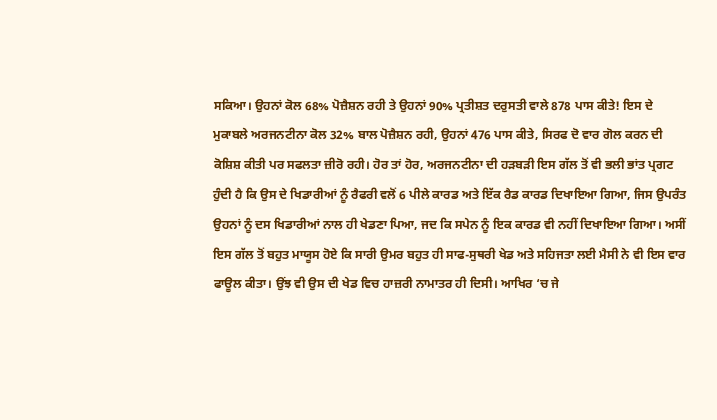ਸਕਿਆ। ਉਹਨਾਂ ਕੋਲ 68% ਪੋਜ਼ੈਸ਼ਨ ਰਹੀ ਤੇ ਉਹਨਾਂ 90% ਪ੍ਰਤੀਸ਼ਤ ਦਰੁਸਤੀ ਵਾਲੇ 878 ਪਾਸ ਕੀਤੇ! ਇਸ ਦੇ ਮੁਕਾਬਲੇ ਅਰਜਨਟੀਨਾ ਕੋਲ 32% ਬਾਲ ਪੋਜ਼ੈਸ਼ਨ ਰਹੀ, ਉਹਨਾਂ 476 ਪਾਸ ਕੀਤੇ, ਸਿਰਫ ਦੋ ਵਾਰ ਗੋਲ ਕਰਨ ਦੀ ਕੋਸ਼ਿਸ਼ ਕੀਤੀ ਪਰ ਸਫਲਤਾ ਜ਼ੀਰੋ ਰਹੀ। ਹੋਰ ਤਾਂ ਹੋਰ, ਅਰਜਨਟੀਨਾ ਦੀ ਹੜਬੜੀ ਇਸ ਗੱਲ ਤੋਂ ਵੀ ਭਲੀ ਭਾਂਤ ਪ੍ਰਗਟ ਹੁੰਦੀ ਹੈ ਕਿ ਉਸ ਦੇ ਖਿਡਾਰੀਆਂ ਨੂੰ ਰੈਫਰੀ ਵਲੋਂ 6 ਪੀਲੇ ਕਾਰਡ ਅਤੇ ਇੱਕ ਰੈਡ ਕਾਰਡ ਦਿਖਾਇਆ ਗਿਆ, ਜਿਸ ਉਪਰੰਤ ਉਹਨਾਂ ਨੂੰ ਦਸ ਖਿਡਾਰੀਆਂ ਨਾਲ ਹੀ ਖੇਡਣਾ ਪਿਆ, ਜਦ ਕਿ ਸਪੇਨ ਨੂੰ ਇਕ ਕਾਰਡ ਵੀ ਨਹੀਂ ਦਿਖਾਇਆ ਗਿਆ। ਅਸੀਂ ਇਸ ਗੱਲ ਤੋਂ ਬਹੁਤ ਮਾਯੂਸ ਹੋਏ ਕਿ ਸਾਰੀ ਉਮਰ ਬਹੁਤ ਹੀ ਸਾਫ-ਸੁਥਰੀ ਖੇਡ ਅਤੇ ਸਹਿਜਤਾ ਲਈ ਮੈਸੀ ਨੇ ਵੀ ਇਸ ਵਾਰ ਫਾਊਲ ਕੀਤਾ। ਉਂਝ ਵੀ ਉਸ ਦੀ ਖੇਡ ਵਿਚ ਹਾਜ਼ਰੀ ਨਾਮਾਤਰ ਹੀ ਦਿਸੀ। ਆਖਿਰ ‘ਚ ਜੇ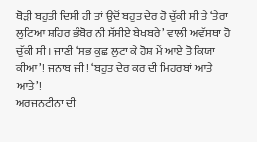ਥੋੜੀ ਬਹੁਤੀ ਦਿਸੀ ਹੀ ਤਾਂ ਉਦੋਂ ਬਹੁਤ ਦੇਰ ਹੋ ਚੁੱਕੀ ਸੀ ਤੇ ‘ਤੇਰਾ ਲੁਟਿਆ ਸ਼ਹਿਰ ਭੰਬੋਰ ਨੀ ਸੱਸੀਏ ਬੇਖਬਰੇ’ ਵਾਲੀ ਅਵੱਸਥਾ ਹੋ ਚੁੱਕੀ ਸੀ। ਜਾਣੀ ‘ਸਭ ਕੁਛ ਲੁਟਾ ਕੇ ਹੋਸ਼ ਮੇਂ ਆਏ ਤੋ ਕਿਯਾ ਕੀਆ’! ਜਨਾਬ ਜੀ! ‘ਬਹੁਤ ਦੇਰ ਕਰ ਦੀ ਮਿਹਰਬਾਂ ਆਤੇ ਆਤੇ’!
ਅਰਜਨਟੀਨਾ ਦੀ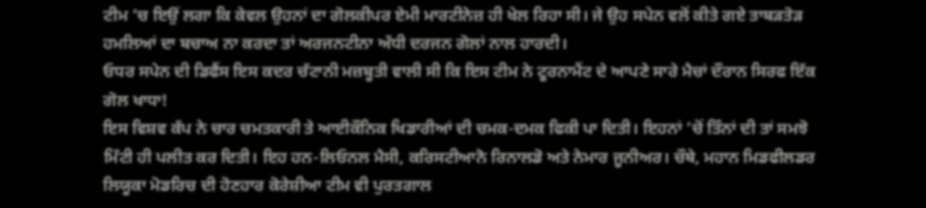ਟੀਮ ‘ਚ ਇਉਂ ਲਗਾ ਕਿ ਕੇਵਲ ਉਹਨਾਂ ਦਾ ਗੋਲਕੀਪਰ ਏਮੀ ਮਾਰਟੀਨੇਜ਼ ਹੀ ਖੇਲ ਰਿਹਾ ਸੀ। ਜੇ ਉਹ ਸਪੇਨ ਵਲੋਂ ਕੀਤੇ ਗਏ ਤਾਬੜਤੋੜ ਹਮਲਿਆਂ ਦਾ ਬਚਾਅ ਨਾ ਕਰਦਾ ਤਾਂ ਅਰਜਨਟੀਨਾ ਅੱਧੀ ਦਰਜਨ ਗੋਲਾਂ ਨਾਲ ਹਾਰਦੀ।
ਓਧਰ ਸਪੇਨ ਦੀ ਡਿਫੈਂਸ ਇਸ ਕਦਰ ਚੱਟਾਨੀ ਮਜ਼ਬੂਤੀ ਵਾਲੀ ਸੀ ਕਿ ਇਸ ਟੀਮ ਨੇ ਟੂਰਨਾਮੈਂਟ ਦੇ ਆਪਣੇ ਸਾਰੇ ਮੈਚਾਂ ਦੌਰਾਨ ਸਿਰਫ ਇੱਕ ਗੋਲ ਖਾਧਾ!
ਇਸ ਵਿਸ਼ਵ ਕੱਪ ਨੇ ਚਾਰ ਚਮਤਕਾਰੀ ਤੇ ਆਈਕੌਨਿਕ ਖਿਡਾਰੀਆਂ ਦੀ ਚਮਕ-ਦਮਕ ਫਿਕੀ ਪਾ ਦਿਤੀ। ਇਹਨਾਂ ‘ਚੋਂ ਤਿੰਨਾਂ ਦੀ ਤਾਂ ਸਮਝੋ ਮਿੱਟੀ ਹੀ ਪਲੀਤ ਕਰ ਦਿਤੀ। ਇਹ ਹਨ-ਲਿਓਨਲ ਮੈਸੀ, ਕਰਿਸਟੀਆਨੋ ਰਿਨਾਲਡੋ ਅਤੇ ਨੇਮਾਰ ਜੂਨੀਅਰ। ਚੌਥੇ, ਮਹਾਨ ਮਿਡਫੀਲਡਰ ਲਿਯੂਕਾ ਮੋਡਰਿਚ ਦੀ ਹੋਣਹਾਰ ਕੋਰੇਸ਼ੀਆ ਟੀਮ ਵੀ ਪੁਰਤਗਾਲ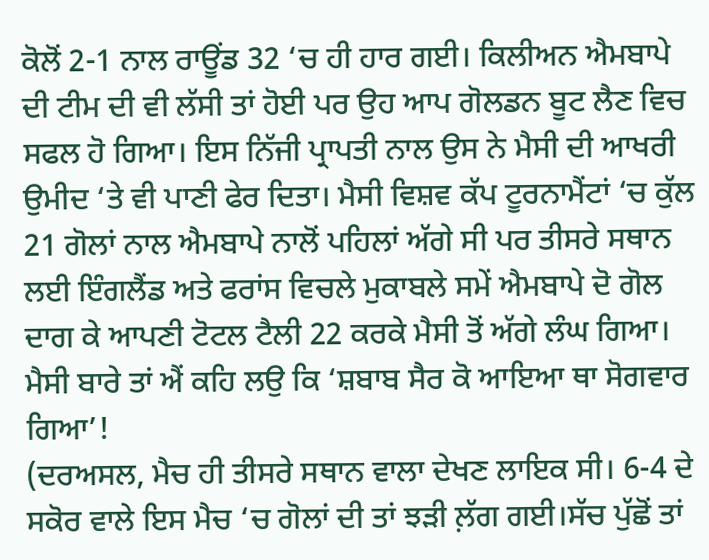ਕੋਲੋਂ 2-1 ਨਾਲ ਰਾਊਂਡ 32 ‘ਚ ਹੀ ਹਾਰ ਗਈ। ਕਿਲੀਅਨ ਐਮਬਾਪੇ ਦੀ ਟੀਮ ਦੀ ਵੀ ਲੱਸੀ ਤਾਂ ਹੋਈ ਪਰ ਉਹ ਆਪ ਗੋਲਡਨ ਬੂਟ ਲੈਣ ਵਿਚ ਸਫਲ ਹੋ ਗਿਆ। ਇਸ ਨਿੱਜੀ ਪ੍ਰਾਪਤੀ ਨਾਲ ਉਸ ਨੇ ਮੈਸੀ ਦੀ ਆਖਰੀ ਉਮੀਦ ‘ਤੇ ਵੀ ਪਾਣੀ ਫੇਰ ਦਿਤਾ। ਮੈਸੀ ਵਿਸ਼ਵ ਕੱਪ ਟੂਰਨਾਮੈਂਟਾਂ ‘ਚ ਕੁੱਲ 21 ਗੋਲਾਂ ਨਾਲ ਐਮਬਾਪੇ ਨਾਲੋਂ ਪਹਿਲਾਂ ਅੱਗੇ ਸੀ ਪਰ ਤੀਸਰੇ ਸਥਾਨ ਲਈ ਇੰਗਲੈਂਡ ਅਤੇ ਫਰਾਂਸ ਵਿਚਲੇ ਮੁਕਾਬਲੇ ਸਮੇਂ ਐਮਬਾਪੇ ਦੋ ਗੋਲ ਦਾਗ ਕੇ ਆਪਣੀ ਟੋਟਲ ਟੈਲੀ 22 ਕਰਕੇ ਮੈਸੀ ਤੋਂ ਅੱਗੇ ਲੰਘ ਗਿਆ। ਮੈਸੀ ਬਾਰੇ ਤਾਂ ਐਂ ਕਹਿ ਲਉ ਕਿ ‘ਸ਼ਬਾਬ ਸੈਰ ਕੋ ਆਇਆ ਥਾ ਸੋਗਵਾਰ ਗਿਆ’!
(ਦਰਅਸਲ, ਮੈਚ ਹੀ ਤੀਸਰੇ ਸਥਾਨ ਵਾਲਾ ਦੇਖਣ ਲਾਇਕ ਸੀ। 6-4 ਦੇ ਸਕੋਰ ਵਾਲੇ ਇਸ ਮੈਚ ‘ਚ ਗੋਲਾਂ ਦੀ ਤਾਂ ਝੜੀ ਲ਼ੱਗ ਗਈ।ਸੱਚ ਪੁੱਛੋਂ ਤਾਂ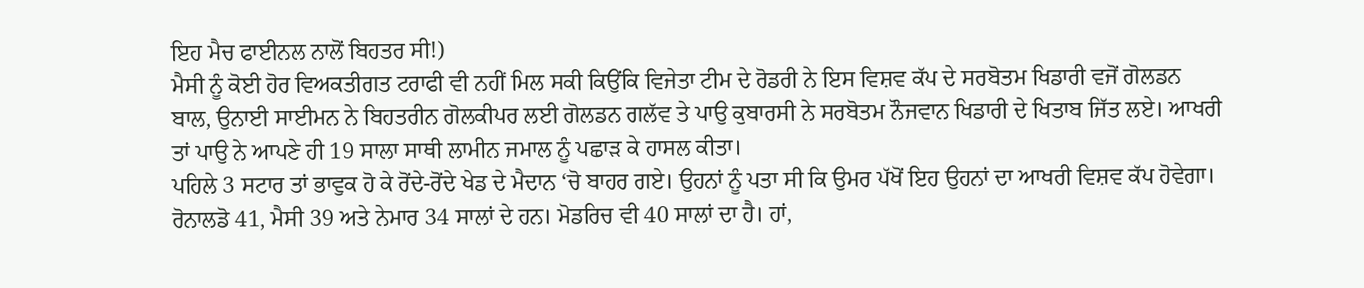ਇਹ ਮੈਚ ਫਾਈਨਲ ਨਾਲੋਂ ਬਿਹਤਰ ਸੀ!)
ਮੈਸੀ ਨੂੰ ਕੋਈ ਹੋਰ ਵਿਅਕਤੀਗਤ ਟਰਾਫੀ ਵੀ ਨਹੀਂ ਮਿਲ ਸਕੀ ਕਿਉਂਕਿ ਵਿਜੇਤਾ ਟੀਮ ਦੇ ਰੋਡਰੀ ਨੇ ਇਸ ਵਿਸ਼ਵ ਕੱਪ ਦੇ ਸਰਬੋਤਮ ਖਿਡਾਰੀ ਵਜੋਂ ਗੋਲਡਨ ਬਾਲ, ਉਨਾਈ ਸਾਈਮਨ ਨੇ ਬਿਹਤਰੀਨ ਗੋਲਕੀਪਰ ਲਈ ਗੋਲਡਨ ਗਲੱਵ ਤੇ ਪਾਉ ਕੁਬਾਰਸੀ ਨੇ ਸਰਬੋਤਮ ਨੌਜਵਾਨ ਖਿਡਾਰੀ ਦੇ ਖਿਤਾਬ ਜਿੱਤ ਲਏ। ਆਖਰੀ ਤਾਂ ਪਾਉ ਨੇ ਆਪਣੇ ਹੀ 19 ਸਾਲਾ ਸਾਥੀ ਲਾਮੀਨ ਜਮਾਲ ਨੂੰ ਪਛਾੜ ਕੇ ਹਾਸਲ ਕੀਤਾ।
ਪਹਿਲੇ 3 ਸਟਾਰ ਤਾਂ ਭਾਵੁਕ ਹੋ ਕੇ ਰੋਂਦੇ-ਰੋਂਦੇ ਖੇਡ ਦੇ ਮੈਦਾਨ ‘ਚੋ ਬਾਹਰ ਗਏ। ਉਹਨਾਂ ਨੂੰ ਪਤਾ ਸੀ ਕਿ ਉਮਰ ਪੱਖੋਂ ਇਹ ਉਹਨਾਂ ਦਾ ਆਖਰੀ ਵਿਸ਼ਵ ਕੱਪ ਹੋਵੇਗਾ। ਰੋਨਾਲਡੋ 41, ਮੈਸੀ 39 ਅਤੇ ਨੇਮਾਰ 34 ਸਾਲਾਂ ਦੇ ਹਨ। ਮੋਡਰਿਚ ਵੀ 40 ਸਾਲਾਂ ਦਾ ਹੈ। ਹਾਂ,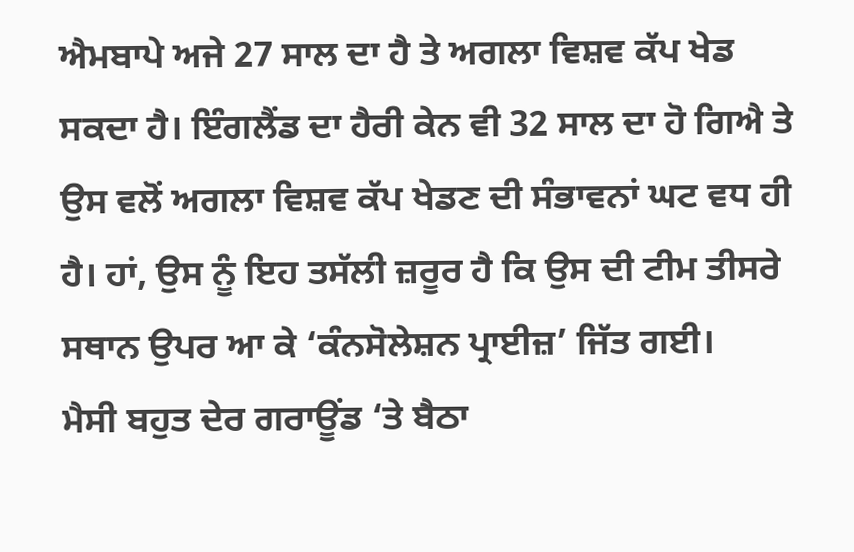ਐਮਬਾਪੇ ਅਜੇ 27 ਸਾਲ ਦਾ ਹੈ ਤੇ ਅਗਲਾ ਵਿਸ਼ਵ ਕੱਪ ਖੇਡ ਸਕਦਾ ਹੈ। ਇੰਗਲੈਂਡ ਦਾ ਹੈਰੀ ਕੇਨ ਵੀ 32 ਸਾਲ ਦਾ ਹੋ ਗਿਐ ਤੇ ਉਸ ਵਲੋਂ ਅਗਲਾ ਵਿਸ਼ਵ ਕੱਪ ਖੇਡਣ ਦੀ ਸੰਭਾਵਨਾਂ ਘਟ ਵਧ ਹੀ ਹੈ। ਹਾਂ, ਉਸ ਨੂੰ ਇਹ ਤਸੱਲੀ ਜ਼ਰੂਰ ਹੈ ਕਿ ਉਸ ਦੀ ਟੀਮ ਤੀਸਰੇ ਸਥਾਨ ਉਪਰ ਆ ਕੇ ‘ਕੰਨਸੋਲੇਸ਼ਨ ਪ੍ਰਾਈਜ਼’ ਜਿੱਤ ਗਈ।
ਮੈਸੀ ਬਹੁਤ ਦੇਰ ਗਰਾਊਂਡ ‘ਤੇ ਬੈਠਾ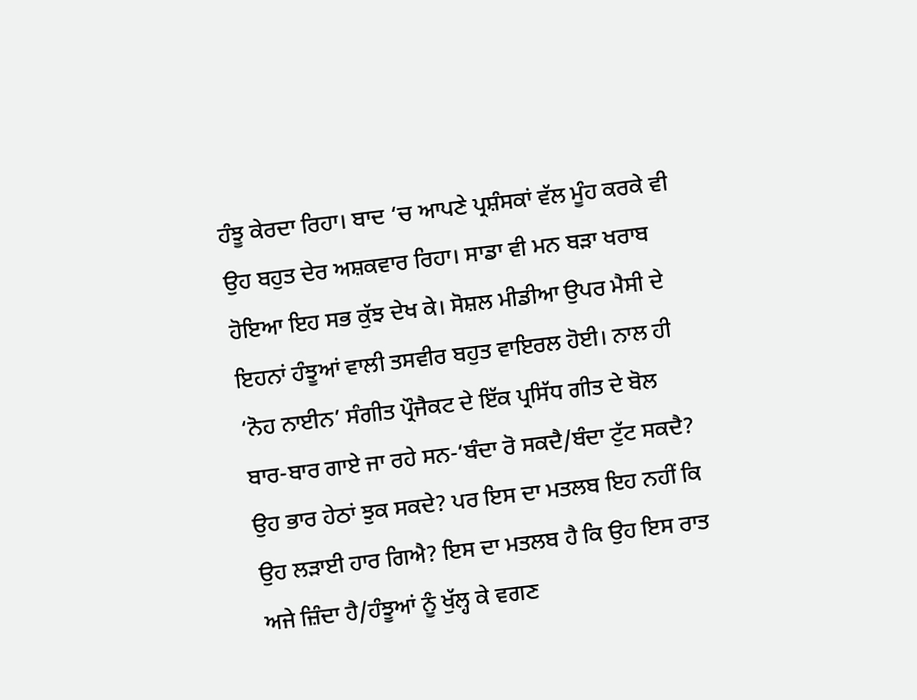ਹੰਝੂ ਕੇਰਦਾ ਰਿਹਾ। ਬਾਦ ‘ਚ ਆਪਣੇ ਪ੍ਰਸ਼ੰਸਕਾਂ ਵੱਲ ਮੂੰਹ ਕਰਕੇ ਵੀ ਉਹ ਬਹੁਤ ਦੇਰ ਅਸ਼ਕਵਾਰ ਰਿਹਾ। ਸਾਡਾ ਵੀ ਮਨ ਬੜਾ ਖਰਾਬ ਹੋਇਆ ਇਹ ਸਭ ਕੁੱਝ ਦੇਖ ਕੇ। ਸੋਸ਼ਲ ਮੀਡੀਆ ਉਪਰ ਮੈਸੀ ਦੇ ਇਹਨਾਂ ਹੰਝੂਆਂ ਵਾਲੀ ਤਸਵੀਰ ਬਹੁਤ ਵਾਇਰਲ ਹੋਈ। ਨਾਲ ਹੀ ‘ਨੋਹ ਨਾਈਨ’ ਸੰਗੀਤ ਪ੍ਰੌਜੈਕਟ ਦੇ ਇੱਕ ਪ੍ਰਸਿੱਧ ਗੀਤ ਦੇ ਬੋਲ ਬਾਰ-ਬਾਰ ਗਾਏ ਜਾ ਰਹੇ ਸਨ-‘ਬੰਦਾ ਰੋ ਸਕਦੈ/ਬੰਦਾ ਟੁੱਟ ਸਕਦੈ? ਉਹ ਭਾਰ ਹੇਠਾਂ ਝੁਕ ਸਕਦੇ? ਪਰ ਇਸ ਦਾ ਮਤਲਬ ਇਹ ਨਹੀਂ ਕਿ ਉਹ ਲੜਾਈ ਹਾਰ ਗਿਐ? ਇਸ ਦਾ ਮਤਲਬ ਹੈ ਕਿ ਉਹ ਇਸ ਰਾਤ ਅਜੇ ਜ਼ਿੰਦਾ ਹੈ/ਹੰਝੂਆਂ ਨੂੰ ਖੁੱਲ੍ਹ ਕੇ ਵਗਣ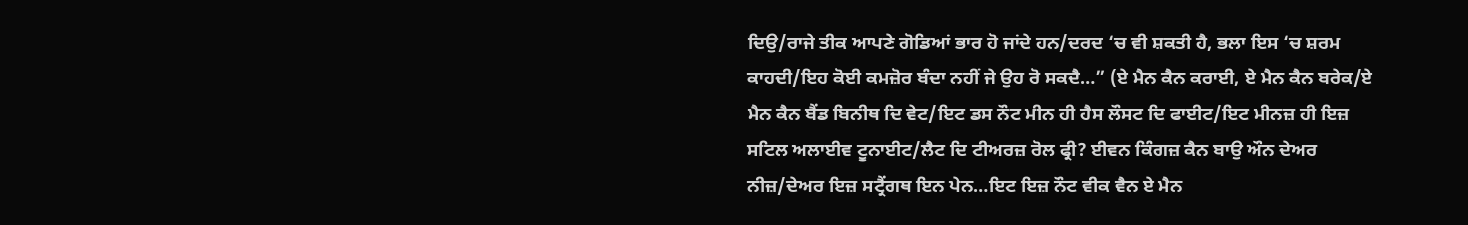ਦਿਉ/ਰਾਜੇ ਤੀਕ ਆਪਣੇ ਗੋਡਿਆਂ ਭਾਰ ਹੋ ਜਾਂਦੇ ਹਨ/ਦਰਦ ‘ਚ ਵੀ ਸ਼ਕਤੀ ਹੈ, ਭਲਾ ਇਸ ‘ਚ ਸ਼ਰਮ ਕਾਹਦੀ/ਇਹ ਕੋਈ ਕਮਜ਼ੋਰ ਬੰਦਾ ਨਹੀਂ ਜੇ ਉਹ ਰੋ ਸਕਦੈ…” (ਏ ਮੈਨ ਕੈਨ ਕਰਾਈ, ਏ ਮੈਨ ਕੈਨ ਬਰੇਕ/ਏ ਮੈਨ ਕੈਨ ਬੈਂਡ ਬਿਨੀਥ ਦਿ ਵੇਟ/ਇਟ ਡਸ ਨੌਟ ਮੀਨ ਹੀ ਹੈਸ ਲੌਸਟ ਦਿ ਫਾਈਟ/ਇਟ ਮੀਨਜ਼ ਹੀ ਇਜ਼ ਸਟਿਲ ਅਲਾਈਵ ਟੂਨਾਈਟ/ਲੈਟ ਦਿ ਟੀਅਰਜ਼ ਰੋਲ ਫ੍ਰੀ? ਈਵਨ ਕਿੰਗਜ਼ ਕੈਨ ਬਾਉ ਔਨ ਦੇਅਰ ਨੀਜ਼/ਦੇਅਰ ਇਜ਼ ਸਟ੍ਰੈਂਗਥ ਇਨ ਪੇਨ…ਇਟ ਇਜ਼ ਨੌਟ ਵੀਕ ਵੈਨ ਏ ਮੈਨ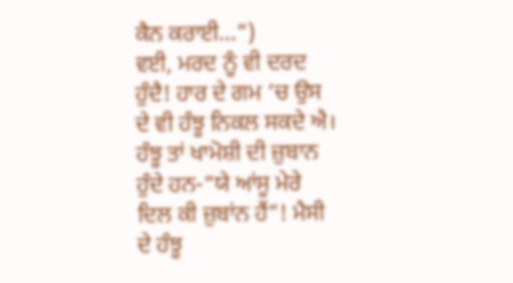ਕੈਨ ਕਰਾਈ…”)
ਵਈ, ਮਰਦ ਨੂੰ ਵੀ ਦਰਦ ਹੁੰਦੈ! ਹਾਰ ਦੇ ਗਮ ‘ਚ ਉਸ ਦੇ ਵੀ ਹੰਝੂ ਨਿਕਲ ਸਕਦੇ ਐ। ਹੰਝੂ ਤਾਂ ਖਾਮੋਸ਼ੀ ਦੀ ਜ਼ੁਬਾਨ ਹੁੰਦੇ ਹਨ-“ਯੇ ਆਂਸੂ ਮੇਰੇ ਦਿਲ ਕੀ ਜ਼ੁਬਾਂਨ ਹੈਂ”! ਮੈਸੀ ਦੇ ਹੰਝੂ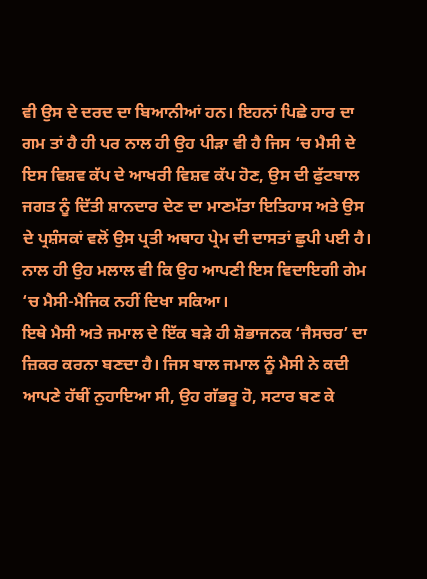ਵੀ ਉਸ ਦੇ ਦਰਦ ਦਾ ਬਿਆਨੀਆਂ ਹਨ। ਇਹਨਾਂ ਪਿਛੇ ਹਾਰ ਦਾ ਗਮ ਤਾਂ ਹੈ ਹੀ ਪਰ ਨਾਲ ਹੀ ਉਹ ਪੀੜਾ ਵੀ ਹੈ ਜਿਸ ‘ਚ ਮੈਸੀ ਦੇ ਇਸ ਵਿਸ਼ਵ ਕੱਪ ਦੇ ਆਖਰੀ ਵਿਸ਼ਵ ਕੱਪ ਹੋਣ, ਉਸ ਦੀ ਫੁੱਟਬਾਲ ਜਗਤ ਨੂੰ ਦਿੱਤੀ ਸ਼ਾਨਦਾਰ ਦੇਣ ਦਾ ਮਾਣਮੱਤਾ ਇਤਿਹਾਸ ਅਤੇ ਉਸ ਦੇ ਪ੍ਰਸ਼ੰਸਕਾਂ ਵਲੋਂ ਉਸ ਪ੍ਰਤੀ ਅਥਾਹ ਪ੍ਰੇਮ ਦੀ ਦਾਸਤਾਂ ਛੁਪੀ ਪਈ ਹੈ। ਨਾਲ ਹੀ ਉਹ ਮਲਾਲ ਵੀ ਕਿ ਉਹ ਆਪਣੀ ਇਸ ਵਿਦਾਇਗੀ ਗੇਮ ‘ਚ ਮੈਸੀ-ਮੈਜਿਕ ਨਹੀਂ ਦਿਖਾ ਸਕਿਆ।
ਇਥੇ ਮੈਸੀ ਅਤੇ ਜਮਾਲ ਦੇ ਇੱਕ ਬੜੇ ਹੀ ਸ਼ੋਭਾਜਨਕ ‘ਜੈਸਚਰ’ ਦਾ ਜ਼ਿਕਰ ਕਰਨਾ ਬਣਦਾ ਹੈ। ਜਿਸ ਬਾਲ ਜਮਾਲ ਨੂੰ ਮੈਸੀ ਨੇ ਕਦੀ ਆਪਣੇ ਹੱਥੀਂ ਨੁਹਾਇਆ ਸੀ, ਉਹ ਗੱਭਰੂ ਹੋ, ਸਟਾਰ ਬਣ ਕੇ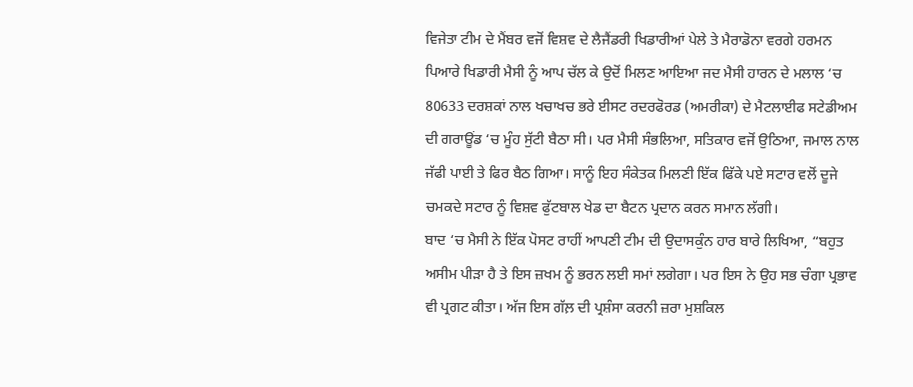ਵਿਜੇਤਾ ਟੀਮ ਦੇ ਮੈਂਬਰ ਵਜੋਂ ਵਿਸ਼ਵ ਦੇ ਲੈਜੈਂਡਰੀ ਖਿਡਾਰੀਆਂ ਪੇਲੇ ਤੇ ਮੈਰਾਡੋਨਾ ਵਰਗੇ ਹਰਮਨ ਪਿਆਰੇ ਖਿਡਾਰੀ ਮੈਸੀ ਨੂੰ ਆਪ ਚੱਲ ਕੇ ਉਦੋਂ ਮਿਲਣ ਆਇਆ ਜਦ ਮੈਸੀ ਹਾਰਨ ਦੇ ਮਲਾਲ ‘ਚ 80633 ਦਰਸ਼ਕਾਂ ਨਾਲ ਖਚਾਖਚ ਭਰੇ ਈਸਟ ਰਦਰਫੋਰਡ (ਅਮਰੀਕਾ) ਦੇ ਮੈਟਲਾਈਫ ਸਟੇਡੀਅਮ ਦੀ ਗਰਾਊਂਡ ‘ਚ ਮੂੰਹ ਸੁੱਟੀ ਬੈਠਾ ਸੀ। ਪਰ ਮੈਸੀ ਸੰਭਲਿਆ, ਸਤਿਕਾਰ ਵਜੋਂ ਉਠਿਆ, ਜਮਾਲ ਨਾਲ ਜੱਫੀ ਪਾਈ ਤੇ ਫਿਰ ਬੈਠ ਗਿਆ। ਸਾਨੂੰ ਇਹ ਸੰਕੇਤਕ ਮਿਲਣੀ ਇੱਕ ਫਿੱਕੇ ਪਏ ਸਟਾਰ ਵਲੋਂ ਦੂਜੇ ਚਮਕਦੇ ਸਟਾਰ ਨੂੰ ਵਿਸ਼ਵ ਫੁੱਟਬਾਲ ਖੇਡ ਦਾ ਬੈਟਨ ਪ੍ਰਦਾਨ ਕਰਨ ਸਮਾਨ ਲੱਗੀ।
ਬਾਦ ‘ਚ ਮੈਸੀ ਨੇ ਇੱਕ ਪੋਸਟ ਰਾਹੀਂ ਆਪਣੀ ਟੀਮ ਦੀ ਉਦਾਸਕੁੰਨ ਹਾਰ ਬਾਰੇ ਲਿਖਿਆ, “ਬਹੁਤ ਅਸੀਮ ਪੀੜਾ ਹੈ ਤੇ ਇਸ ਜ਼ਖਮ ਨੂੰ ਭਰਨ ਲਈ ਸਮਾਂ ਲਗੇਗਾ। ਪਰ ਇਸ ਨੇ ਉਹ ਸਭ ਚੰਗਾ ਪ੍ਰਭਾਵ ਵੀ ਪ੍ਰਗਟ ਕੀਤਾ। ਅੱਜ ਇਸ ਗੱਲ਼ ਦੀ ਪ੍ਰਸ਼ੰਸਾ ਕਰਨੀ ਜ਼ਰਾ ਮੁਸ਼ਕਿਲ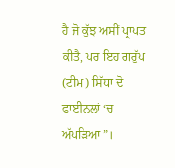ਹੈ ਜੋ ਕੁੱਝ ਅਸੀਂ ਪ੍ਰਾਪਤ ਕੀਤੈ, ਪਰ ਇਹ ਗਰੁੱਪ (ਟੀਮ) ਸਿੱਧਾ ਦੋ ਫਾਈਨਲਾਂ ‘ਚ ਅੱਪੜਿਆ”।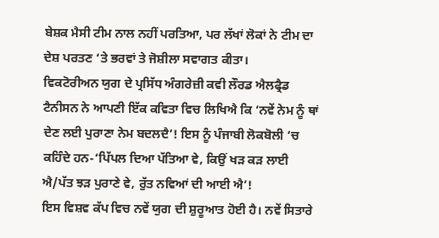ਬੇਸ਼ਕ ਮੈਸੀ ਟੀਮ ਨਾਲ ਨਹੀਂ ਪਰਤਿਆ, ਪਰ ਲੱਖਾਂ ਲੋਕਾਂ ਨੇ ਟੀਮ ਦਾ ਦੇਸ਼ ਪਰਤਣ ‘ਤੇ ਭਰਵਾਂ ਤੇ ਜੋਸ਼ੀਲਾ ਸਵਾਗਤ ਕੀਤਾ।
ਵਿਕਟੋਰੀਅਨ ਯੁਗ ਦੇ ਪ੍ਰਸਿੱਧ ਅੰਗਰੇਜ਼ੀ ਕਵੀ ਲੌਰਡ ਐਲਫ੍ਰੈਡ ਟੈਨੀਸਨ ਨੇ ਆਪਣੀ ਇੱਕ ਕਵਿਤਾ ਵਿਚ ਲਿਖਿਐ ਕਿ ‘ਨਵੇਂ ਨੇਮ ਨੂੰ ਥਾਂ ਦੇਣ ਲਈ ਪੁਰਾਣਾ ਨੇਮ ਬਦਲਦੈ’! ਇਸ ਨੂੰ ਪੰਜਾਬੀ ਲੋਕਬੋਲੀ ‘ਚ ਕਹਿੰਦੇ ਹਨ-‘ਪਿੱਪਲ ਦਿਆ ਪੱਤਿਆ ਵੇ, ਕਿਉਂ ਖੜ ਕੜ ਲਾਈ ਐ/ਪੱਤ ਝੜ ਪੁਰਾਣੇ ਵੇ, ਰੁੱਤ ਨਵਿਆਂ ਦੀ ਆਈ ਐ’!
ਇਸ ਵਿਸ਼ਵ ਕੱਪ ਵਿਚ ਨਵੇਂ ਯੁਗ ਦੀ ਸ਼ੁਰੂਆਤ ਹੋਈ ਹੈ। ਨਵੇਂ ਸਿਤਾਰੇ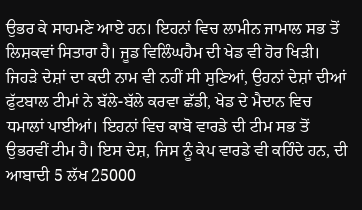ਉਭਰ ਕੇ ਸਾਹਮਣੇ ਆਏ ਹਨ। ਇਹਨਾਂ ਵਿਚ ਲਾਮੀਨ ਜਾਮਾਲ ਸਭ ਤੋਂ ਲਿਸ਼ਕਵਾਂ ਸਿਤਾਰਾ ਹੈ। ਜੂਡ ਵਿਲਿੰਘਹੈਮ ਦੀ ਖੇਡ ਵੀ ਹੋਰ ਖਿੜੀ। ਜਿਹੜੇ ਦੇਸ਼ਾਂ ਦਾ ਕਦੀ ਨਾਮ ਵੀ ਨਹੀਂ ਸੀ ਸੁਣਿਆਂ, ਉਹਨਾਂ ਦੇਸ਼ਾਂ ਦੀਆਂ ਫੁੱਟਬਾਲ ਟੀਮਾਂ ਨੇ ਬੱਲੇ-ਬੱਲੇ ਕਰਵਾ ਛੱਡੀ, ਖੇਡ ਦੇ ਮੈਦਾਨ ਵਿਚ ਧਮਾਲਾਂ ਪਾਈਆਂ। ਇਹਨਾਂ ਵਿਚ ਕਾਬੋ ਵਾਰਡੇ ਦੀ ਟੀਮ ਸਭ ਤੋਂ ਉਭਰਵੀਂ ਟੀਮ ਹੈ। ਇਸ ਦੇਸ਼, ਜਿਸ ਨੂੰ ਕੇਪ ਵਾਰਡੇ ਵੀ ਕਹਿੰਦੇ ਹਨ, ਦੀ ਆਬਾਦੀ 5 ਲੱਖ 25000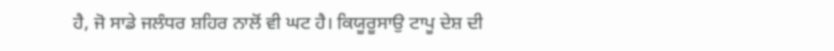ਹੈ, ਜੋ ਸਾਡੇ ਜਲੰਧਰ ਸ਼ਹਿਰ ਨਾਲੋਂ ਵੀ ਘਟ ਹੈ। ਕਿਯੂਰੂਸਾਉ ਟਾਪੂ ਦੇਸ਼ ਦੀ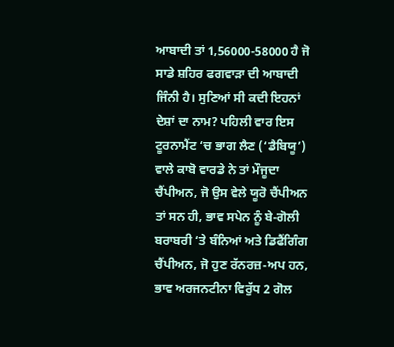ਆਬਾਦੀ ਤਾਂ 1,56000-58000 ਹੈ ਜੋ ਸਾਡੇ ਸ਼ਹਿਰ ਫਗਵਾੜਾ ਦੀ ਆਬਾਦੀ ਜਿੰਨੀ ਹੈ। ਸੁਣਿਆਂ ਸੀ ਕਦੀ ਇਹਨਾਂ ਦੇਸ਼ਾਂ ਦਾ ਨਾਮ? ਪਹਿਲੀ ਵਾਰ ਇਸ ਟੂਰਨਾਮੈਂਟ ‘ਚ ਭਾਗ ਲੈਣ (‘ਡੈਬਿਯੂ’) ਵਾਲੇ ਕਾਬੋ ਵਾਰਡੇ ਨੇ ਤਾਂ ਮੌਜੂਦਾ ਚੈਂਪੀਅਨ, ਜੋ ਉਸ ਵੇਲੇ ਯੂਰੋ ਚੈਂਪੀਅਨ ਤਾਂ ਸਨ ਹੀ, ਭਾਵ ਸਪੇਨ ਨੂੰ ਬੇ-ਗੋਲੀ ਬਰਾਬਰੀ ‘ਤੇ ਬੰਨਿਆਂ ਅਤੇ ਡਿਫੈਂਗਿੰਗ ਚੈਂਪੀਅਨ, ਜੋ ਹੁਣ ਰੱਨਰਜ਼-ਅਪ ਹਨ, ਭਾਵ ਅਰਜਨਟੀਨਾ ਵਿਰੁੱਧ 2 ਗੋਲ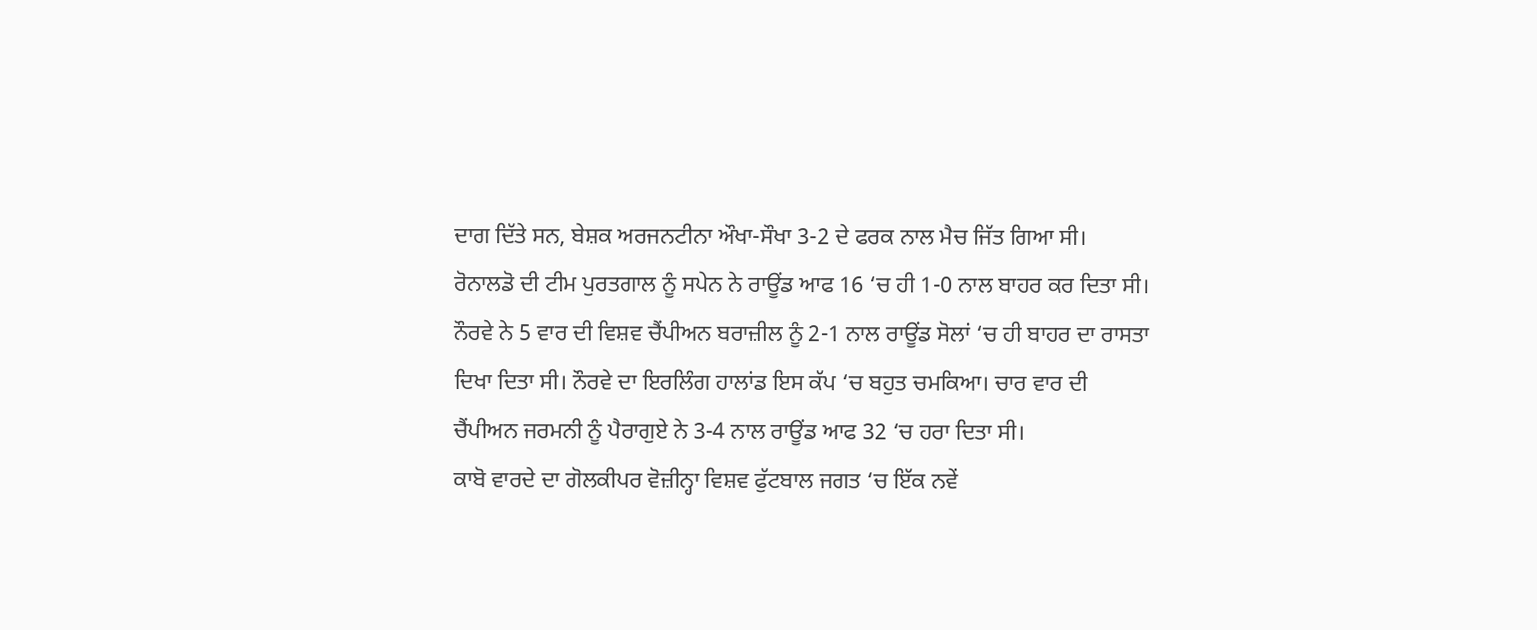ਦਾਗ ਦਿੱਤੇ ਸਨ, ਬੇਸ਼ਕ ਅਰਜਨਟੀਨਾ ਔਖਾ-ਸੌਖਾ 3-2 ਦੇ ਫਰਕ ਨਾਲ ਮੈਚ ਜਿੱਤ ਗਿਆ ਸੀ।
ਰੋਨਾਲਡੋ ਦੀ ਟੀਮ ਪੁਰਤਗਾਲ ਨੂੰ ਸਪੇਨ ਨੇ ਰਾਊਂਡ ਆਫ 16 ‘ਚ ਹੀ 1-0 ਨਾਲ ਬਾਹਰ ਕਰ ਦਿਤਾ ਸੀ। ਨੌਰਵੇ ਨੇ 5 ਵਾਰ ਦੀ ਵਿਸ਼ਵ ਚੈਂਪੀਅਨ ਬਰਾਜ਼ੀਲ ਨੂੰ 2-1 ਨਾਲ ਰਾਊਂਡ ਸੋਲਾਂ ‘ਚ ਹੀ ਬਾਹਰ ਦਾ ਰਾਸਤਾ ਦਿਖਾ ਦਿਤਾ ਸੀ। ਨੌਰਵੇ ਦਾ ਇਰਲਿੰਗ ਹਾਲਾਂਡ ਇਸ ਕੱਪ ‘ਚ ਬਹੁਤ ਚਮਕਿਆ। ਚਾਰ ਵਾਰ ਦੀ ਚੈਂਪੀਅਨ ਜਰਮਨੀ ਨੂੰ ਪੈਰਾਗੁਏ ਨੇ 3-4 ਨਾਲ ਰਾਊਂਡ ਆਫ 32 ‘ਚ ਹਰਾ ਦਿਤਾ ਸੀ।
ਕਾਬੋ ਵਾਰਦੇ ਦਾ ਗੋਲਕੀਪਰ ਵੋਜ਼ੀਨ੍ਹਾ ਵਿਸ਼ਵ ਫੁੱਟਬਾਲ ਜਗਤ ‘ਚ ਇੱਕ ਨਵੇਂ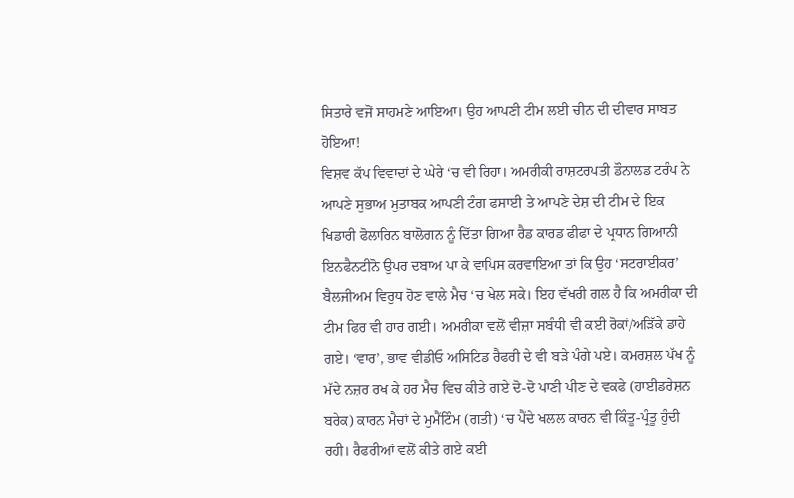ਸਿਤਾਰੇ ਵਜੋਂ ਸਾਹਮਣੇ ਆਇਆ। ਉਹ ਆਪਣੀ ਟੀਮ ਲਈ ਚੀਨ ਦੀ ਦੀਵਾਰ ਸਾਬਤ ਹੋਇਆ!
ਵਿਸ਼ਵ ਕੱਪ ਵਿਵਾਦਾਂ ਦੇ ਘੇਰੇ ‘ਚ ਵੀ ਰਿਹਾ। ਅਮਰੀਕੀ ਰਾਸ਼ਟਰਪਤੀ ਡੌਨਾਲਡ ਟਰੰਪ ਨੇ ਆਪਣੇ ਸੁਭਾਅ ਮੁਤਾਬਕ ਆਪਣੀ ਟੰਗ ਫਸਾਈ ਤੇ ਆਪਣੇ ਦੇਸ਼ ਦੀ ਟੀਮ ਦੇ ਇਕ ਖਿਡਾਰੀ ਫੋਲਾਰਿਨ ਬਾਲੋਗਨ ਨੂੰ ਦਿੱਤਾ ਗਿਆ ਰੈਡ ਕਾਰਡ ਫੀਫਾ ਦੇ ਪ੍ਰਧਾਨ ਗਿਆਨੀ ਇਨਫੈਨਟੀਨੋ ਉਪਰ ਦਬਾਅ ਪਾ ਕੇ ਵਾਪਿਸ ਕਰਵਾਇਆ ਤਾਂ ਕਿ ਉਹ ‘ਸਟਰਾਈਕਰ’ ਬੈਲਜੀਅਮ ਵਿਰੁਧ ਹੋਣ ਵਾਲੇ ਮੈਚ ‘ਚ ਖੇਲ ਸਕੇ। ਇਹ ਵੱਖਰੀ ਗਲ ਹੈ ਕਿ ਅਮਰੀਕਾ ਦੀ ਟੀਮ ਫਿਰ ਵੀ ਹਾਰ ਗਈ। ਅਮਰੀਕਾ ਵਲੋਂ ਵੀਜ਼ਾ ਸਬੰਧੀ ਵੀ ਕਈ ਰੋਕਾਂ/ਅੜਿੱਕੇ ਡਾਹੇ ਗਏ। ‘ਵਾਰ’, ਭਾਵ ਵੀਡੀਓ ਅਸਿਟਿਡ ਰੈਫਰੀ ਦੇ ਵੀ ਬੜੇ ਪੰਗੇ ਪਏ। ਕਮਰਸ਼ਲ ਪੱਖ ਨੂੰ ਮੱਦੇ ਨਜ਼ਰ ਰਖ ਕੇ ਹਰ ਮੈਚ ਵਿਚ ਕੀਤੇ ਗਏ ਦੋ-ਦੋ ਪਾਣੀ ਪੀਣ ਦੇ ਵਕਫੇ (ਹਾਈਡਰੇਸ਼ਨ ਬਰੇਕ) ਕਾਰਨ ਮੈਚਾਂ ਦੇ ਮੁਮੈਂਟਿੰਮ (ਗਤੀ) ‘ਚ ਪੈਂਦੇ ਖਲਲ ਕਾਰਨ ਵੀ ਕਿੰਤੂ-ਪ੍ਰੰਤੂ ਹੁੰਦੀ ਰਹੀ। ਰੈਫਰੀਆਂ ਵਲੋਂ ਕੀਤੇ ਗਏ ਕਈ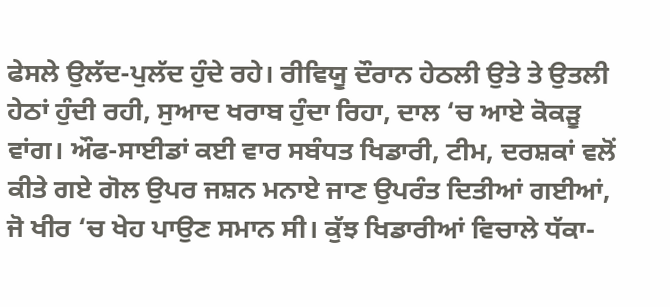ਫੇਸਲੇ ਉਲੱਦ-ਪੁਲੱਦ ਹੁੰਦੇ ਰਹੇ। ਰੀਵਿਯੂ ਦੌਰਾਨ ਹੇਠਲੀ ਉਤੇ ਤੇ ਉਤਲੀ ਹੇਠਾਂ ਹੁੰਦੀ ਰਹੀ, ਸੁਆਦ ਖਰਾਬ ਹੁੰਦਾ ਰਿਹਾ, ਦਾਲ ‘ਚ ਆਏ ਕੋਕੜੂ ਵਾਂਗ। ਔਫ-ਸਾਈਡਾਂ ਕਈ ਵਾਰ ਸਬੰਧਤ ਖਿਡਾਰੀ, ਟੀਮ, ਦਰਸ਼ਕਾਂ ਵਲੋਂ ਕੀਤੇ ਗਏ ਗੋਲ ਉਪਰ ਜਸ਼ਨ ਮਨਾਏ ਜਾਣ ਉਪਰੰਤ ਦਿਤੀਆਂ ਗਈਆਂ, ਜੋ ਖੀਰ ‘ਚ ਖੇਹ ਪਾਉਣ ਸਮਾਨ ਸੀ। ਕੁੱਝ ਖਿਡਾਰੀਆਂ ਵਿਚਾਲੇ ਧੱਕਾ-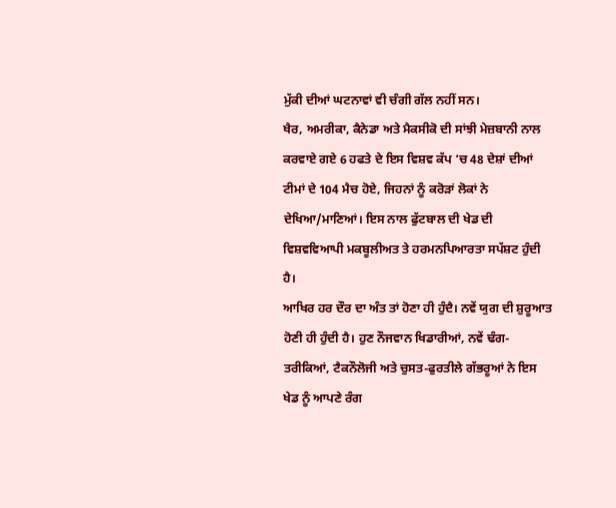ਮੁੱਕੀ ਦੀਆਂ ਘਟਨਾਵਾਂ ਵੀ ਚੰਗੀ ਗੱਲ ਨਹੀਂ ਸਨ।
ਖੈਰ, ਅਮਰੀਕਾ, ਕੈਨੇਡਾ ਅਤੇ ਮੈਕਸੀਕੋ ਦੀ ਸਾਂਝੀ ਮੇਜ਼ਬਾਨੀ ਨਾਲ ਕਰਵਾਏ ਗਏ 6 ਹਫਤੇ ਦੇ ਇਸ ਵਿਸ਼ਵ ਕੱਪ ‘ਚ 48 ਦੇਸ਼ਾਂ ਦੀਆਂ ਟੀਮਾਂ ਦੇ 104 ਮੈਚ ਹੋਏ, ਜਿਹਨਾਂ ਨੂੰ ਕਰੋੜਾਂ ਲੋਕਾਂ ਨੇ ਦੇਖਿਆ/ਮਾਣਿਆਂ। ਇਸ ਨਾਲ ਫੁੱਟਬਾਲ ਦੀ ਖੇਡ ਦੀ ਵਿਸ਼ਵਵਿਆਪੀ ਮਕਬੂਲੀਅਤ ਤੇ ਹਰਮਨਪਿਆਰਤਾ ਸਪੱਸ਼ਟ ਹੁੰਦੀ ਹੈ।
ਆਖਿਰ ਹਰ ਦੌਰ ਦਾ ਅੰਤ ਤਾਂ ਹੋਣਾ ਹੀ ਹੁੰਦੈ। ਨਵੇਂ ਯੁਗ ਦੀ ਸ਼ੁਰੂਆਤ ਹੋਣੀ ਹੀ ਹੁੰਦੀ ਹੈ। ਹੁਣ ਨੌਜਵਾਨ ਖਿਡਾਰੀਆਂ, ਨਵੇਂ ਢੰਗ-ਤਰੀਕਿਆਂ, ਟੈਕਨੌਲੋਜੀ ਅਤੇ ਚੁਸਤ-ਫੁਰਤੀਲੇ ਗੱਭਰੂਆਂ ਨੇ ਇਸ ਖੇਡ ਨੂੰ ਆਪਣੇ ਰੰਗ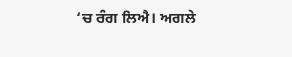‘ਚ ਰੰਗ ਲਿਐ। ਅਗਲੇ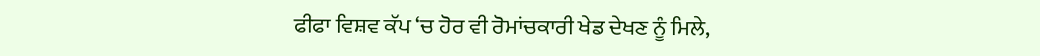ਫੀਫਾ ਵਿਸ਼ਵ ਕੱਪ ‘ਚ ਹੋਰ ਵੀ ਰੋਮਾਂਚਕਾਰੀ ਖੇਡ ਦੇਖਣ ਨੂੰ ਮਿਲੇ,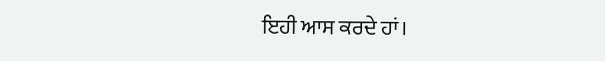ਇਹੀ ਆਸ ਕਰਦੇ ਹਾਂ।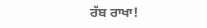ਰੱਬ ਰਾਖਾ!